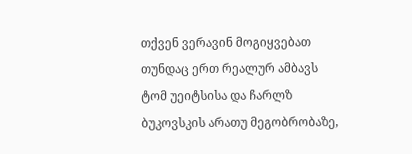თქვენ ვერავინ მოგიყვებათ თუნდაც ერთ რეალურ ამბავს ტომ უეიტსისა და ჩარლზ ბუკოვსკის არათუ მეგობრობაზე,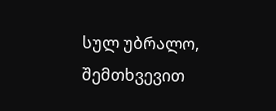სულ უბრალო, შემთხვევით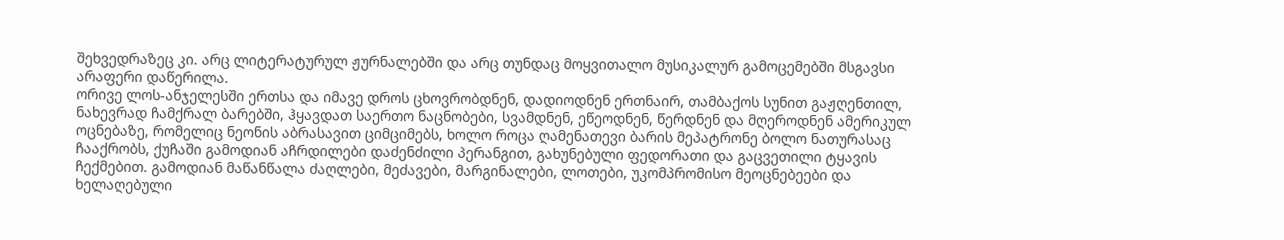შეხვედრაზეც კი. არც ლიტერატურულ ჟურნალებში და არც თუნდაც მოყვითალო მუსიკალურ გამოცემებში მსგავსი არაფერი დაწერილა.
ორივე ლოს-ანჯელესში ერთსა და იმავე დროს ცხოვრობდნენ, დადიოდნენ ერთნაირ, თამბაქოს სუნით გაჟღენთილ, ნახევრად ჩამქრალ ბარებში, ჰყავდათ საერთო ნაცნობები, სვამდნენ, ეწეოდნენ, წერდნენ და მღეროდნენ ამერიკულ ოცნებაზე, რომელიც ნეონის აბრასავით ციმციმებს, ხოლო როცა ღამენათევი ბარის მეპატრონე ბოლო ნათურასაც ჩააქრობს, ქუჩაში გამოდიან აჩრდილები დაძენძილი პერანგით, გახუნებული ფედორათი და გაცვეთილი ტყავის ჩექმებით. გამოდიან მაწანწალა ძაღლები, მეძავები, მარგინალები, ლოთები, უკომპრომისო მეოცნებეები და ხელაღებული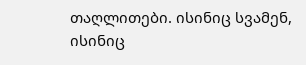თაღლითები. ისინიც სვამენ, ისინიც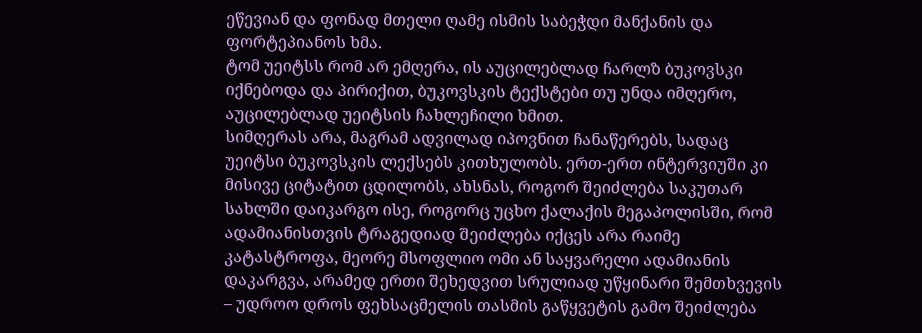ეწევიან და ფონად მთელი ღამე ისმის საბეჭდი მანქანის და ფორტეპიანოს ხმა.
ტომ უეიტსს რომ არ ემღერა, ის აუცილებლად ჩარლზ ბუკოვსკი იქნებოდა და პირიქით, ბუკოვსკის ტექსტები თუ უნდა იმღერო, აუცილებლად უეიტსის ჩახლეჩილი ხმით.
სიმღერას არა, მაგრამ ადვილად იპოვნით ჩანაწერებს, სადაც უეიტსი ბუკოვსკის ლექსებს კითხულობს. ერთ-ერთ ინტერვიუში კი მისივე ციტატით ცდილობს, ახსნას, როგორ შეიძლება საკუთარ სახლში დაიკარგო ისე, როგორც უცხო ქალაქის მეგაპოლისში, რომ ადამიანისთვის ტრაგედიად შეიძლება იქცეს არა რაიმე კატასტროფა, მეორე მსოფლიო ომი ან საყვარელი ადამიანის დაკარგვა, არამედ ერთი შეხედვით სრულიად უწყინარი შემთხვევის – უდროო დროს ფეხსაცმელის თასმის გაწყვეტის გამო შეიძლება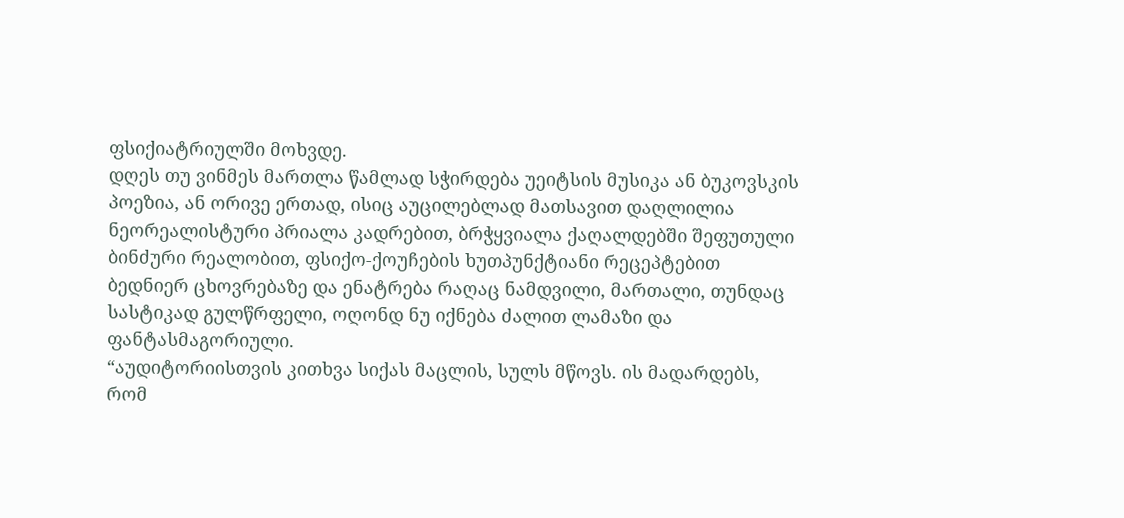ფსიქიატრიულში მოხვდე.
დღეს თუ ვინმეს მართლა წამლად სჭირდება უეიტსის მუსიკა ან ბუკოვსკის პოეზია, ან ორივე ერთად, ისიც აუცილებლად მათსავით დაღლილია ნეორეალისტური პრიალა კადრებით, ბრჭყვიალა ქაღალდებში შეფუთული ბინძური რეალობით, ფსიქო-ქოუჩების ხუთპუნქტიანი რეცეპტებით ბედნიერ ცხოვრებაზე და ენატრება რაღაც ნამდვილი, მართალი, თუნდაც სასტიკად გულწრფელი, ოღონდ ნუ იქნება ძალით ლამაზი და ფანტასმაგორიული.
“აუდიტორიისთვის კითხვა სიქას მაცლის, სულს მწოვს. ის მადარდებს, რომ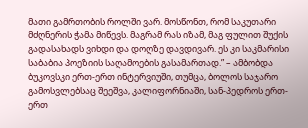მათი გამრთობის როლში ვარ. მოსწონთ, რომ საკუთარი მძღნერის ჭამა მიწევს. მაგრამ რას იზამ, მაგ ფულით შუქის გადასახადს ვიხდი და დოღზე დავდივარ. ეს კი საკმარისი საბაბია პოეზიის საღამოების გასამართად.” – ამბობდა ბუკოვსკი ერთ-ერთ ინტერვიუში, თუმცა, ბოლოს საჯარო გამოსვლებსაც შეეშვა, კალიფორნიაში, სან-პედროს ერთ-ერთ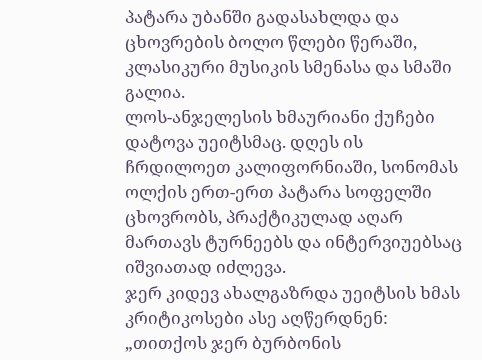პატარა უბანში გადასახლდა და ცხოვრების ბოლო წლები წერაში, კლასიკური მუსიკის სმენასა და სმაში გალია.
ლოს-ანჯელესის ხმაურიანი ქუჩები დატოვა უეიტსმაც. დღეს ის ჩრდილოეთ კალიფორნიაში, სონომას ოლქის ერთ-ერთ პატარა სოფელში ცხოვრობს, პრაქტიკულად აღარ მართავს ტურნეებს და ინტერვიუებსაც იშვიათად იძლევა.
ჯერ კიდევ ახალგაზრდა უეიტსის ხმას კრიტიკოსები ასე აღწერდნენ: „თითქოს ჯერ ბურბონის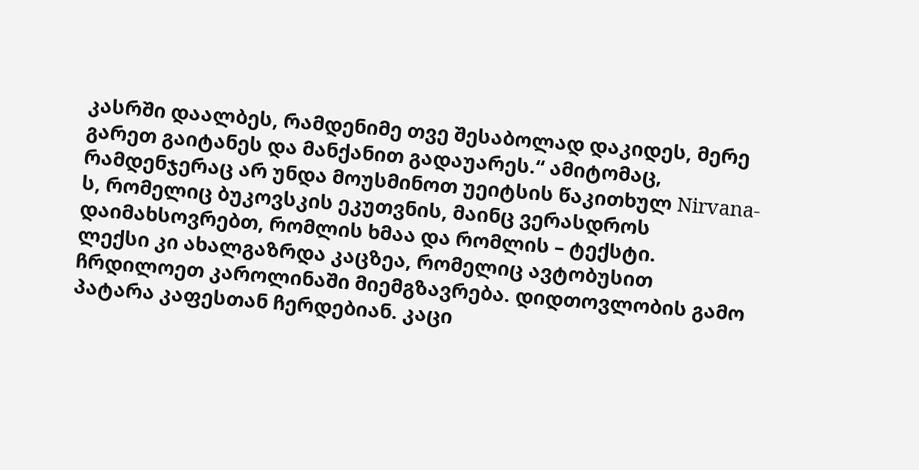კასრში დაალბეს, რამდენიმე თვე შესაბოლად დაკიდეს, მერე გარეთ გაიტანეს და მანქანით გადაუარეს.“ ამიტომაც, რამდენჯერაც არ უნდა მოუსმინოთ უეიტსის წაკითხულ Nirvana-ს, რომელიც ბუკოვსკის ეკუთვნის, მაინც ვერასდროს დაიმახსოვრებთ, რომლის ხმაა და რომლის – ტექსტი.
ლექსი კი ახალგაზრდა კაცზეა, რომელიც ავტობუსით ჩრდილოეთ კაროლინაში მიემგზავრება. დიდთოვლობის გამო პატარა კაფესთან ჩერდებიან. კაცი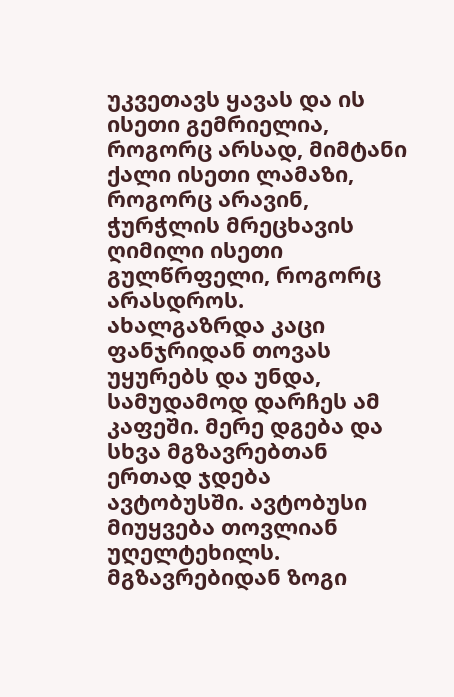უკვეთავს ყავას და ის ისეთი გემრიელია, როგორც არსად, მიმტანი ქალი ისეთი ლამაზი, როგორც არავინ, ჭურჭლის მრეცხავის ღიმილი ისეთი გულწრფელი, როგორც არასდროს. ახალგაზრდა კაცი ფანჯრიდან თოვას უყურებს და უნდა, სამუდამოდ დარჩეს ამ კაფეში. მერე დგება და სხვა მგზავრებთან ერთად ჯდება ავტობუსში. ავტობუსი მიუყვება თოვლიან უღელტეხილს. მგზავრებიდან ზოგი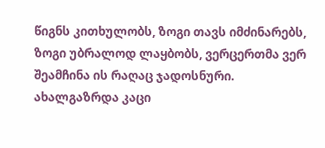წიგნს კითხულობს, ზოგი თავს იმძინარებს, ზოგი უბრალოდ ლაყბობს, ვერცერთმა ვერ შეამჩინა ის რაღაც ჯადოსნური. ახალგაზრდა კაცი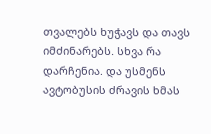თვალებს ხუჭავს და თავს იმძინარებს. სხვა რა დარჩენია. და უსმენს ავტობუსის ძრავის ხმას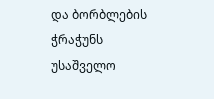და ბორბლების ჭრაჭუნს უსაშველო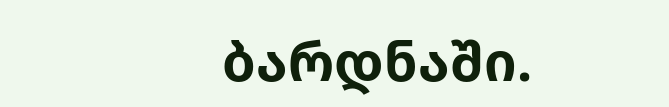ბარდნაში.